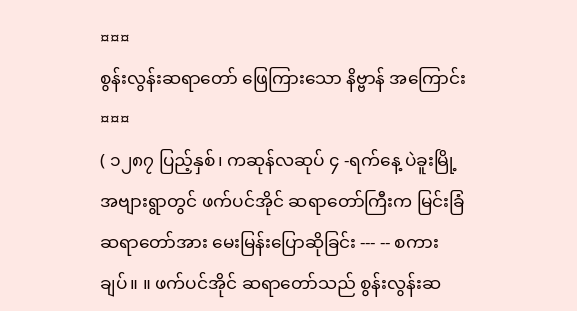¤¤¤
စွန်းလွန်းဆရာတော် ဖြေကြားသော နိဗ္ဗာန် အကြောင်း
¤¤¤
( ၁၂၈၇ ပြည့်နှစ်၊ ကဆုန်လဆုပ် ၄ -ရက်နေ့ ပဲခူးမြို့ အဗျားရွာတွင် ဖက်ပင်အိုင် ဆရာတော်ကြီးက မြင်းခြံ ဆရာတော်အား မေးမြန်းပြောဆိုခြင်း --- -- စကားချပ်။ ။ ဖက်ပင်အိုင် ဆရာတော်သည် စွန်းလွန်းဆ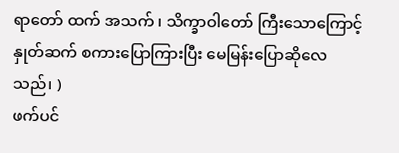ရာတော် ထက် အသက် ၊ သိက္ခာဝါတော် ကြီးသောကြောင့် နှုတ်ဆက် စကားပြောကြားပြီး မေမြန်းပြောဆိုလေသည်၊ )
ဖက်ပင်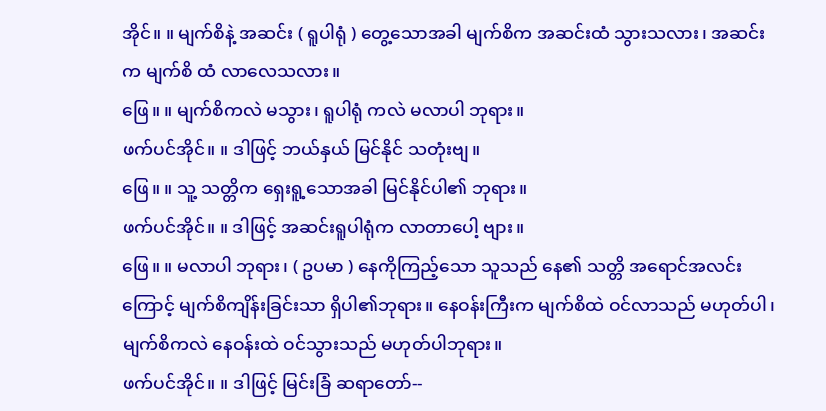အိုင်။ ။ မျက်စိနဲ့ အဆင်း ( ရူပါရုံ ) တွေ့သောအခါ မျက်စိက အဆင်းထံ သွားသလား၊ အဆင်းက မျက်စိ ထံ လာလေသလား။
ဖြေ။ ။ မျက်စိကလဲ မသွား၊ ရူပါရုံ ကလဲ မလာပါ ဘုရား။
ဖက်ပင်အိုင်။ ။ ဒါဖြင့် ဘယ်နှယ် မြင်နိုင် သတုံးဗျ။
ဖြေ။ ။ သူ့ သတ္တိက ရှေးရူ့သောအခါ မြင်နိုင်ပါ၏ ဘုရား။
ဖက်ပင်အိုင်။ ။ ဒါဖြင့် အဆင်းရူပါရုံက လာတာပေါ့ ဗျား။
ဖြေ။ ။ မလာပါ ဘုရား၊ ( ဥပမာ ) နေကိုကြည့်သော သူသည် နေ၏ သတ္တိ အရောင်အလင်းကြောင့် မျက်စိကျိန်းခြင်းသာ ရှိပါ၏ဘုရား။ နေဝန်းကြီးက မျက်စိထဲ ဝင်လာသည် မဟုတ်ပါ၊ မျက်စိကလဲ နေဝန်းထဲ ဝင်သွားသည် မဟုတ်ပါဘုရား။
ဖက်ပင်အိုင်။ ။ ဒါဖြင့် မြင်းခြံ ဆရာတော်--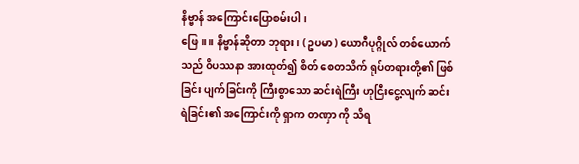နိဗ္ဗာန် အကြောင်းပြောစမ်းပါ၊
ဖြေ။ ။ နိဗ္ဗာန်ဆိုတာ ဘုရား၊ ( ဥပမာ ) ယောဂီပုဂ္ဂိုလ် တစ်ယောက်သည် ၀ိပဿနာ အားထုတ်၍ စိတ် စေတသိက် ရုပ်တရားတို့၏ ဖြစ်ခြင်း ပျက်ခြင်းကို ကြီးစွာသော ဆင်းရဲကြီး ဟုငြီးငွေ့လျက် ဆင်းရဲခြင်း၏ အကြောင်းကို ရှာက တဏှာ ကို သိရ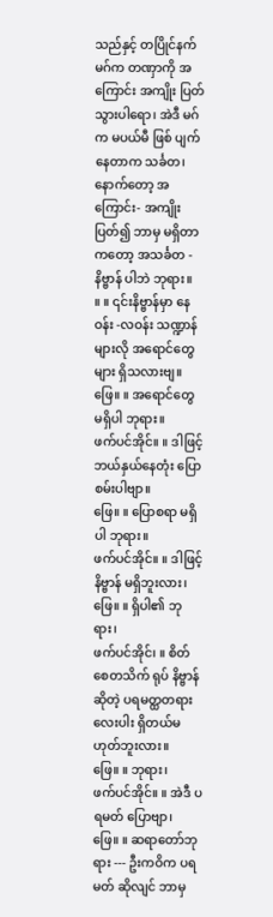သည်နှင့် တပြိုင်နက် မဂ်က တဏှာကို အကြောင်း အကျိုး ပြတ်သွားပါရော၊ အဲဒီ မဂ်က မပယ်မီ ဖြစ် ပျက်နေတာက သင်္ခတ၊ နောက်တော့ အကြောင်း- အကျိုး ပြတ်၍ ဘာမှ မရှိတာကတော့ အသင်္ခတ - နိဗ္ဗာန် ပါဘဲ ဘုရား။
။ ။ ၎င်းနိဗ္ဗာန်မှာ နေဝန်း -လဝန်း သဏ္ဍာန်များလို အရောင်တွေများ ရှိသလားဗျ။
ဖြေ။ ။ အရောင်တွေ မရှိပါ ဘုရား။
ဖက်ပင်အိုင်။ ။ ဒါဖြင့် ဘယ်နှယ်နေတုံး ပြောစမ်းပါဗျာ။
ဖြေ။ ။ ပြောစရာ မရှိပါ ဘုရား။
ဖက်ပင်အိုင်။ ။ ဒါဖြင့် နိဗ္ဗာန် မရှိဘူးလား၊
ဖြေ။ ။ ရှိပါ၏ ဘုရား၊
ဖက်ပင်အိုင်၊ ။ စိတ် စေတသိက် ရုပ် နိဗ္ဗာန်ဆိုတဲ့ ပရမတ္ထတရား လေးပါး ရှိတယ်မဟုတ်ဘူးလား။
ဖြေ။ ။ ဘုရား၊
ဖက်ပင်အိုင်။ ။ အဲဒီ ပရမတ် ပြောဗျာ၊
ဖြေ။ ။ ဆရာတော်ဘုရား --- ဦးကဝိက ပရမတ် ဆိုလျင် ဘာမှ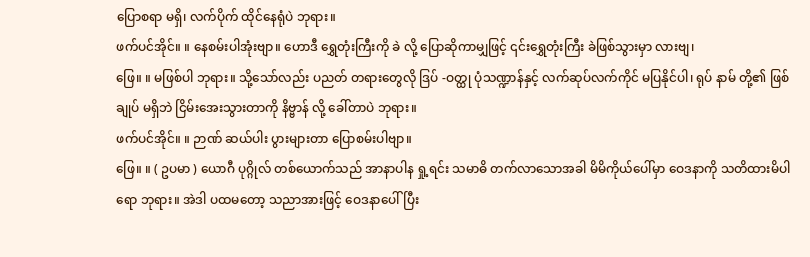ပြောစရာ မရှိ၊ လက်ပိုက် ထိုင်နေရုံပဲ ဘုရား။
ဖက်ပင်အိုင်။ ။ နေစမ်းပါအုံးဗျာ။ ဟောဒီ ရွှေတုံးကြီးကို ခဲ လို့ ပြောဆိုကာမျှဖြင့် ၎င်းရွှေတုံးကြီး ခဲဖြစ်သွားမှာ လားဗျ၊
ဖြေ။ ။ မဖြစ်ပါ ဘုရား။ သို့သော်လည်း ပညတ် တရားတွေလို ဒြပ် -ဝတ္ထု ပုံသဏ္ဍာန်နှင့် လက်ဆုပ်လက်ကိုင် မပြနိုင်ပါ၊ ရုပ် နာမ် တို့၏ ဖြစ် ချုပ် မရှိဘဲ ငြိမ်းအေးသွားတာကို နိဗ္ဗာန် လို့ ခေါ်တာပဲ ဘုရား။
ဖက်ပင်အိုင်။ ။ ဉာဏ် ဆယ်ပါး ပွားများတာ ပြောစမ်းပါဗျာ။
ဖြေ။ ။ ( ဥပမာ ) ယောဂီ ပုဂ္ဂိုလ် တစ်ယောက်သည် အာနာပါန ရှု့ရင်း သမာဓိ တက်လာသောအခါ မိမိကိုယ်ပေါ်မှာ ဝေဒနာကို သတိထားမိပါရော ဘုရား။ အဲဒါ ပထမတော့ သညာအားဖြင့် ဝေဒနာပေါ်ပြီး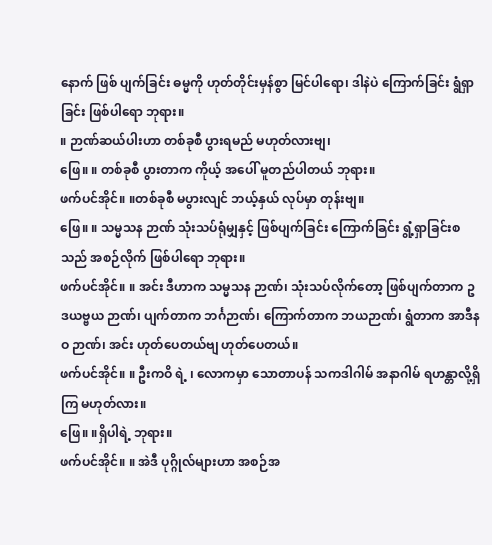နောက် ဖြစ် ပျက်ခြင်း ဓမ္မကို ဟုတ်တိုင်းမှန်စွာ မြင်ပါရော၊ ဒါနဲပဲ ကြောက်ခြင်း ရွံရှာခြင်း ဖြစ်ပါရော ဘုရား။
။ ဉာဏ်ဆယ်ပါးဟာ တစ်ခုစီ ပွားရမည် မဟုတ်လားဗျ၊
ဖြေ။ ။ တစ်ခုစီ ပွားတာက ကိုယ့် အပေါ် မူတည်ပါတယ် ဘုရား။
ဖက်ပင်အိုင်။ ။တစ်ခုစီ မပွားလျင် ဘယ့်နှယ် လုပ်မှာ တုန်းဗျ။
ဖြေ။ ။ သမ္မသန ဉာဏ် သုံးသပ်ရုံမျှနှင့် ဖြစ်ပျက်ခြင်း ကြောက်ခြင်း ရွံ့ရှာခြင်းစသည် အစဉ်လိုက် ဖြစ်ပါရော ဘုရား။
ဖက်ပင်အိုင်။ ။ အင်း ဒီဟာက သမ္မသန ဉာဏ်၊ သုံးသပ်လိုက်တော့ ဖြစ်ပျက်တာက ဥဒယဗ္ဗယ ဉာဏ်၊ ပျက်တာက ဘင်္ဂဉာဏ်၊ ကြောက်တာက ဘယဉာဏ်၊ ရွံတာက အာဒီနဝ ဉာဏ်၊ အင်း ဟုတ်ပေတယ်ဗျ ဟုတ်ပေတယ်။
ဖက်ပင်အိုင်။ ။ ဦးကဝိ ရဲ့ ၊ လောကမှာ သောတာပန် သကဒါဂါမ် အနာဂါမ် ရဟန္တာလို့ရှိကြ မဟုတ်လား။
ဖြေ။ ။ရှိပါရဲ့ ဘုရား။
ဖက်ပင်အိုင်။ ။ အဲဒီ ပုဂ္ဂိုလ်များဟာ အစဉ်အ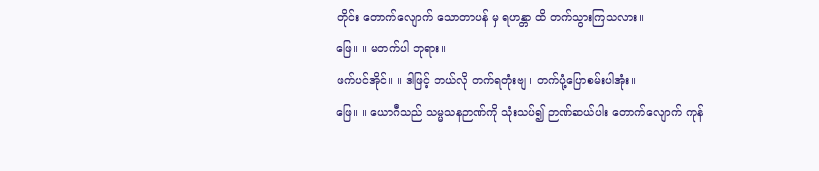တိုင်း တောက်လျောက် သောတာပန် မှ ရဟန္တာ ထိ တက်သွားကြသလား။
ဖြေ။ ။ မတက်ပါ ဘုရား။
ဖက်ပင်အိုင်။ ။ ဒါဖြင့် ဘယ်လို တက်ရတုံးဗျ ၊ တက်ပုံ့ပြောစမ်းပါအုံး။
ဖြေ။ ။ ယောဂီသည် သမ္မသနဉာဏ်ကို သုံးသပ်၍ ဉာဏ်ဆယ်ပါး တောက်လျောက် ကုန်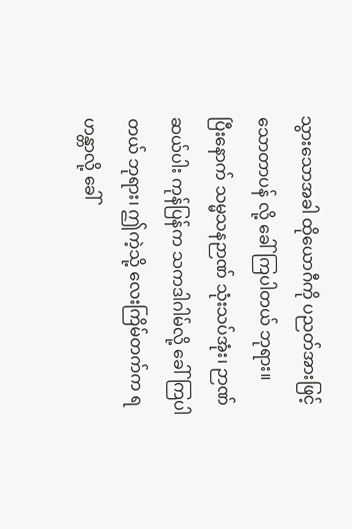သွားသောအခါ ထိုယောဂီကို ပညတ်အားဖြင့် သောတာပန် လို့ ခေါ်ကြပါတယ် ဘုရား။
ပြီးနောက် သမ္မသနဉာဏ် သုံးသပ်အုံး၊ ဉာဏ်ဆယ်ပါး ကုန်ပြန်က သကဒါဂါမ်လို့ ခေါ်ကြပါတယ် ဘုရား၊ ဤကဲ့သို့ လေးကြိမ်တက်က ရဟန္တာလို့ ခေါ်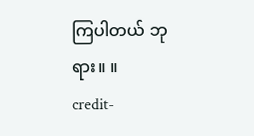ကြပါတယ် ဘုရား။ ။
credit-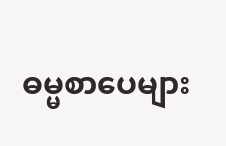ဓမ္မစာပေများ